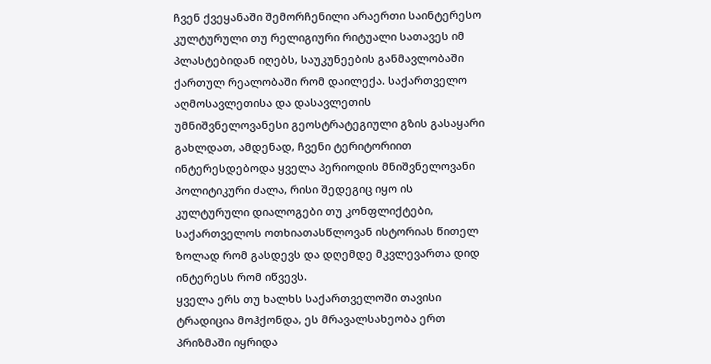ჩვენ ქვეყანაში შემორჩენილი არაერთი საინტერესო კულტურული თუ რელიგიური რიტუალი სათავეს იმ პლასტებიდან იღებს, საუკუნეების განმავლობაში ქართულ რეალობაში რომ დაილექა. საქართველო აღმოსავლეთისა და დასავლეთის უმნიშვნელოვანესი გეოსტრატეგიული გზის გასაყარი გახლდათ, ამდენად, ჩვენი ტერიტორიით ინტერესდებოდა ყველა პერიოდის მნიშვნელოვანი პოლიტიკური ძალა, რისი შედეგიც იყო ის კულტურული დიალოგები თუ კონფლიქტები, საქართველოს ოთხიათასწლოვან ისტორიას წითელ ზოლად რომ გასდევს და დღემდე მკვლევართა დიდ ინტერესს რომ იწვევს.
ყველა ერს თუ ხალხს საქართველოში თავისი ტრადიცია მოჰქონდა, ეს მრავალსახეობა ერთ პრიზმაში იყრიდა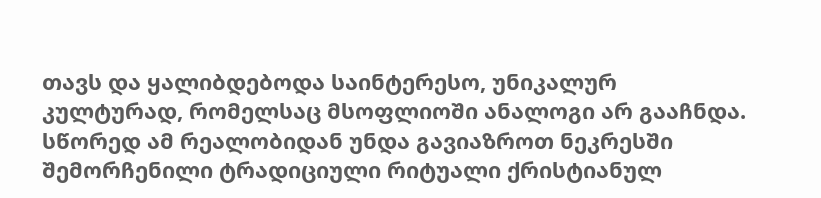თავს და ყალიბდებოდა საინტერესო, უნიკალურ კულტურად, რომელსაც მსოფლიოში ანალოგი არ გააჩნდა.
სწორედ ამ რეალობიდან უნდა გავიაზროთ ნეკრესში შემორჩენილი ტრადიციული რიტუალი ქრისტიანულ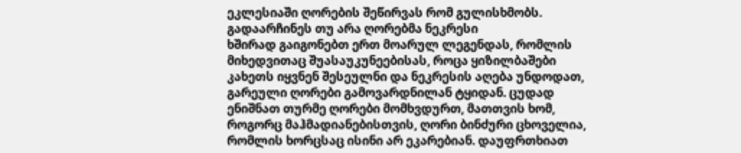ეკლესიაში ღორების შეწირვას რომ გულისხმობს.
გადაარჩინეს თუ არა ღორებმა ნეკრესი
ხშირად გაიგონებთ ერთ მოარულ ლეგენდას, რომლის მიხედვითაც შუასაუკუნეებისას, როცა ყიზილბაშები კახეთს იყვნენ შესეულნი და ნეკრესის აღება უნდოდათ, გარეული ღორები გამოვარდნილან ტყიდან. ცუდად ენიშნათ თურმე ღორები მომხვდურთ, მათთვის ხომ, როგორც მაჰმადიანებისთვის, ღორი ბინძური ცხოველია, რომლის ხორცსაც ისინი არ ეკარებიან. დაუფრთხიათ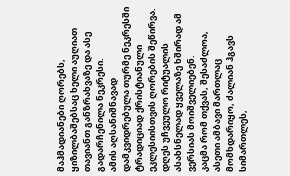მაჰმადიანები ღორებს, ყიზილბაშებსაც ხელი აუღიათ თავიანთ განზრახვაზე და ასე გადარჩენილა ნეკრესი.
ამის აღსანიშნავად დამკვიდრებულა თურმე ნეკრესში ტრადიციად ქრისტიანული ეკლესიისთვის ღორების შეწირვა. დღეს უჩვეულო რიტუალის ასახსნელად ყველაზე ხშირად ამ ვერსიას მოიშველიებენ.
კაცმა რომ თქვას, შესაძლოა, ასეთი ამბავი მართლაც მომხდარიყო, ძალიან ჰგავს სიმართლეს,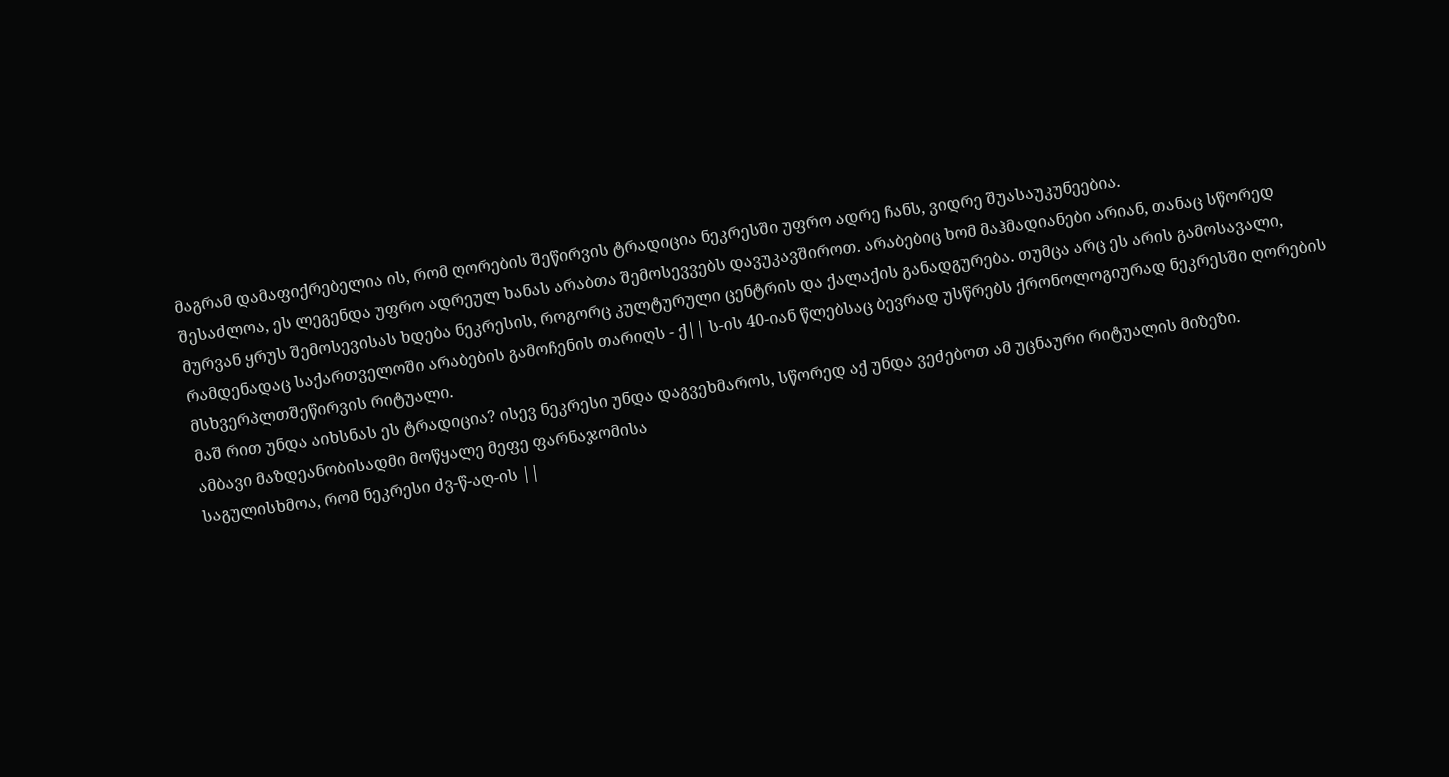მაგრამ დამაფიქრებელია ის, რომ ღორების შეწირვის ტრადიცია ნეკრესში უფრო ადრე ჩანს, ვიდრე შუასაუკუნეებია.
შესაძლოა, ეს ლეგენდა უფრო ადრეულ ხანას არაბთა შემოსევვებს დავუკავშიროთ. არაბებიც ხომ მაჰმადიანები არიან, თანაც სწორედ მურვან ყრუს შემოსევისას ხდება ნეკრესის, როგორც კულტურული ცენტრის და ქალაქის განადგურება. თუმცა არც ეს არის გამოსავალი, რამდენადაც საქართველოში არაბების გამოჩენის თარიღს - ქ|| ს-ის 40-იან წლებსაც ბევრად უსწრებს ქრონოლოგიურად ნეკრესში ღორების მსხვერპლთშეწირვის რიტუალი.
მაშ რით უნდა აიხსნას ეს ტრადიცია? ისევ ნეკრესი უნდა დაგვეხმაროს, სწორედ აქ უნდა ვეძებოთ ამ უცნაური რიტუალის მიზეზი.
ამბავი მაზდეანობისადმი მოწყალე მეფე ფარნაჯომისა
საგულისხმოა, რომ ნეკრესი ძვ-წ-აღ-ის ||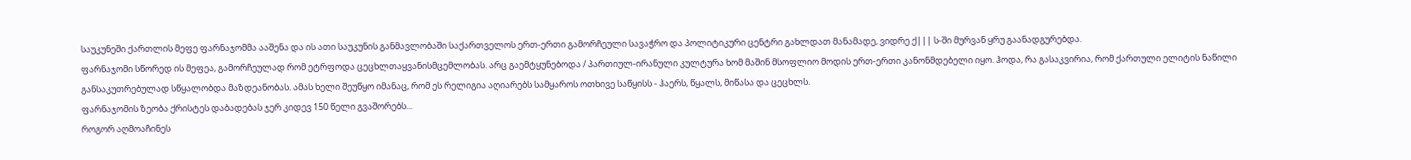საუკუნეში ქართლის მეფე ფარნაჯომმა ააშენა და ის ათი საუკუნის განმავლობაში საქართველოს ერთ-ერთი გამორჩეული სავაჭრო და პოლიტიკური ცენტრი გახლდათ მანამადე, ვიდრე ქ||| ს-ში მურვან ყრუ გაანადგურებდა.
ფარნაჯომი სწორედ ის მეფეა, გამორჩეულად რომ ეტრფოდა ცეცხლთაყვანისმცემლობას. არც გაემტყუნებოდა / პართიულ-ირანული კულტურა ხომ მაშინ მსოფლიო მოდის ერთ-ერთი კანონმდებელი იყო. ჰოდა, რა გასაკვირია, რომ ქართული ელიტის ნაწილი განსაკუთრებულად სწყალობდა მაზდეანობას. ამას ხელი შეუწყო იმანაც, რომ ეს რელიგია აღიარებს სამყაროს ოთხივე საწყისს - ჰაერს, წყალს, მიწასა და ცეცხლს.
ფარნაჯომის ზეობა ქრისტეს დაბადებას ჯერ კიდევ 150 წელი გვაშორებს...
როგორ აღმოაჩინეს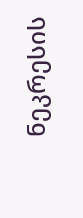ნეკრესის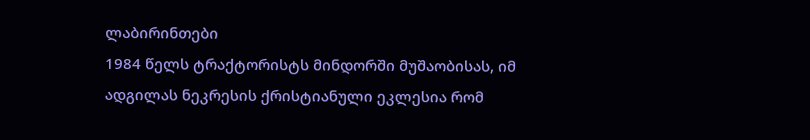ლაბირინთები
1984 წელს ტრაქტორისტს მინდორში მუშაობისას, იმ ადგილას ნეკრესის ქრისტიანული ეკლესია რომ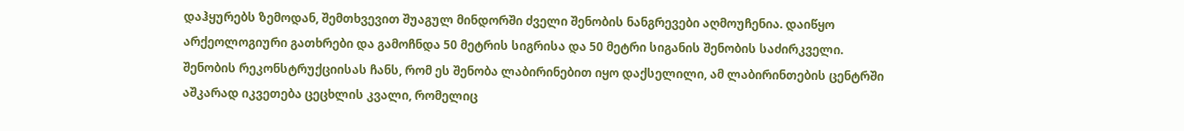დაჰყურებს ზემოდან, შემთხვევით შუაგულ მინდორში ძველი შენობის ნანგრევები აღმოუჩენია. დაიწყო არქეოლოგიური გათხრები და გამოჩნდა 50 მეტრის სიგრისა და 50 მეტრი სიგანის შენობის საძირკველი.
შენობის რეკონსტრუქციისას ჩანს, რომ ეს შენობა ლაბირინებით იყო დაქსელილი, ამ ლაბირინთების ცენტრში აშკარად იკვეთება ცეცხლის კვალი, რომელიც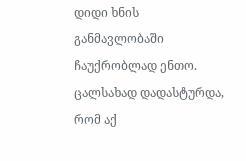დიდი ხნის განმავლობაში ჩაუქრობლად ენთო. ცალსახად დადასტურდა, რომ აქ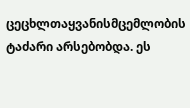ცეცხლთაყვანისმცემლობის ტაძარი არსებობდა. ეს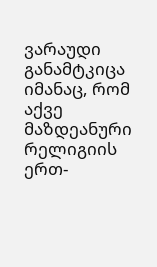ვარაუდი განამტკიცა იმანაც, რომ აქვე მაზდეანური რელიგიის ერთ-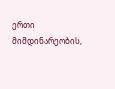ერთი მიმდინარეობის,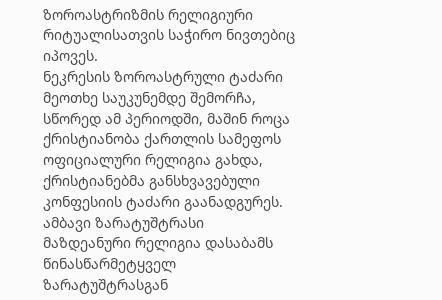ზოროასტრიზმის რელიგიური რიტუალისათვის საჭირო ნივთებიც იპოვეს.
ნეკრესის ზოროასტრული ტაძარი მეოთხე საუკუნემდე შემორჩა, სწორედ ამ პერიოდში, მაშინ როცა ქრისტიანობა ქართლის სამეფოს ოფიციალური რელიგია გახდა, ქრისტიანებმა განსხვავებული კონფესიის ტაძარი გაანადგურეს.
ამბავი ზარატუშტრასი
მაზდეანური რელიგია დასაბამს წინასწარმეტყველ ზარატუშტრასგან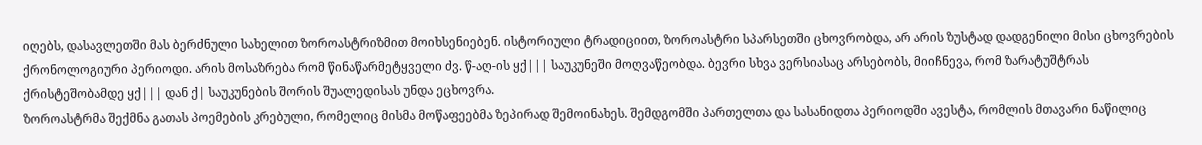იღებს, დასავლეთში მას ბერძნული სახელით ზოროასტრიზმით მოიხსენიებენ. ისტორიული ტრადიციით, ზოროასტრი სპარსეთში ცხოვრობდა, არ არის ზუსტად დადგენილი მისი ცხოვრების ქრონოლოგიური პერიოდი. არის მოსაზრება რომ წინაწარმეტყველი ძვ. წ-აღ-ის ყქ||| საუკუნეში მოღვაწეობდა. ბევრი სხვა ვერსიასაც არსებობს, მიიჩნევა, რომ ზარატუშტრას ქრისტეშობამდე ყქ||| დან ქ| საუკუნების შორის შუალედისას უნდა ეცხოვრა.
ზოროასტრმა შექმნა გათას პოემების კრებული, რომელიც მისმა მოწაფეებმა ზეპირად შემოინახეს. შემდგომში პართელთა და სასანიდთა პერიოდში ავესტა, რომლის მთავარი ნაწილიც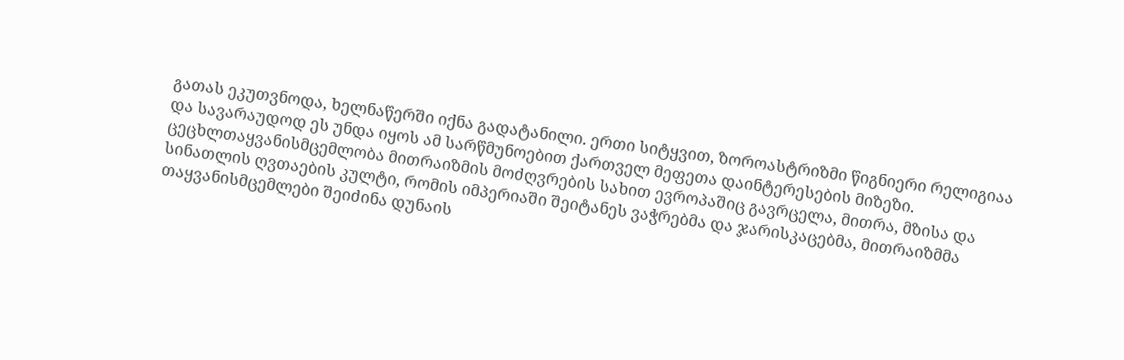გათას ეკუთვნოდა, ხელნაწერში იქნა გადატანილი. ერთი სიტყვით, ზოროასტრიზმი წიგნიერი რელიგიაა და სავარაუდოდ ეს უნდა იყოს ამ სარწმუნოებით ქართველ მეფეთა დაინტერესების მიზეზი.
ცეცხლთაყვანისმცემლობა მითრაიზმის მოძღვრების სახით ევროპაშიც გავრცელა, მითრა, მზისა და სინათლის ღვთაების კულტი, რომის იმპერიაში შეიტანეს ვაჭრებმა და ჯარისკაცებმა, მითრაიზმმა თაყვანისმცემლები შეიძინა დუნაის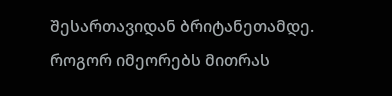შესართავიდან ბრიტანეთამდე.
როგორ იმეორებს მითრას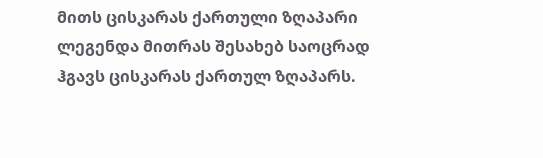მითს ცისკარას ქართული ზღაპარი
ლეგენდა მითრას შესახებ საოცრად ჰგავს ცისკარას ქართულ ზღაპარს.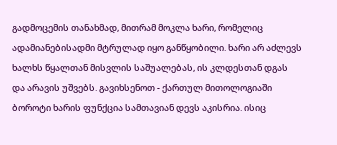გადმოცემის თანახმად, მითრამ მოკლა ხარი, რომელიც ადამიანებისადმი მტრულად იყო განწყობილი. ხარი არ აძლევს ხალხს წყალთან მისვლის საშუალებას, ის კლდესთან დგას და არავის უშვებს. გავიხსენოთ - ქართულ მითოლოგიაში ბოროტი ხარის ფუნქცია სამთავიან დევს აკისრია. ისიც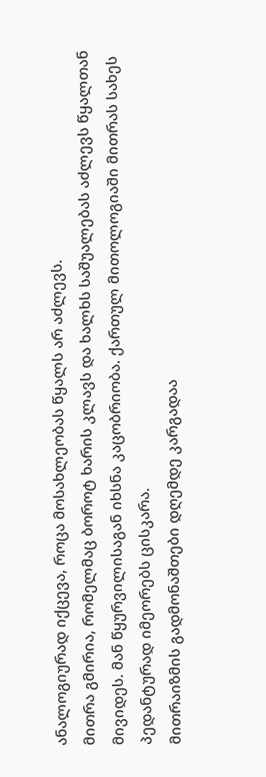ანალოგიურად იქცევა, როცა მოსახლეობას წყალს არ აძლევს.
მითრა გმირია, რომელმაც ბოროტ ხარის კლავს და ხალხს საშუალებას აძლევს წყალთან მივიდეს. მან წყურვილისაგან იხსნა კაცობრიობა. ქართულ მითოლოგიაში მითრას სახეს პედანტურად იმეორებს ცისკარა.
მითრაიზმის გადმონაშთები დღემდე კარგადაა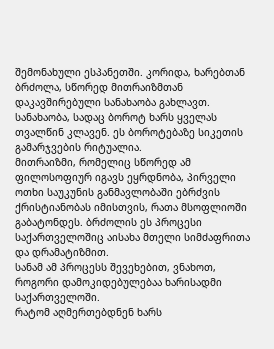შემონახული ესპანეთში. კორიდა, ხარებთან ბრძოლა, სწორედ მითრაიზმთან დაკავშირებული სანახაობა გახლავთ. სანახაობა, სადაც ბოროტ ხარს ყველას თვალწინ კლავენ. ეს ბოროტებაზე სიკეთის გამარჯვების რიტუალია.
მითრაიზმი, რომელიც სწორედ ამ ფილოსოფიურ იგავს ეყრდნობა, პირველი ოთხი საუკუნის განმავლობაში ებრძვის ქრისტიანობას იმისთვის, რათა მსოფლიოში გაბატონდეს. ბრძოლის ეს პროცესი საქართველოშიც აისახა მთელი სიმძაფრითა და დრამატიზმით.
სანამ ამ პროცესს შევეხებით, ვნახოთ, როგორი დამოკიდებულებაა ხარისადმი საქართველოში.
რატომ აღმერთებდნენ ხარს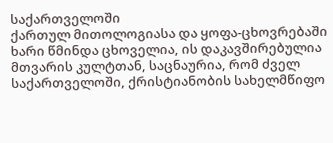საქართველოში
ქართულ მითოლოგიასა და ყოფა-ცხოვრებაში ხარი წმინდა ცხოველია, ის დაკავშირებულია მთვარის კულტთან, საცნაურია, რომ ძველ საქართველოში, ქრისტიანობის სახელმწიფო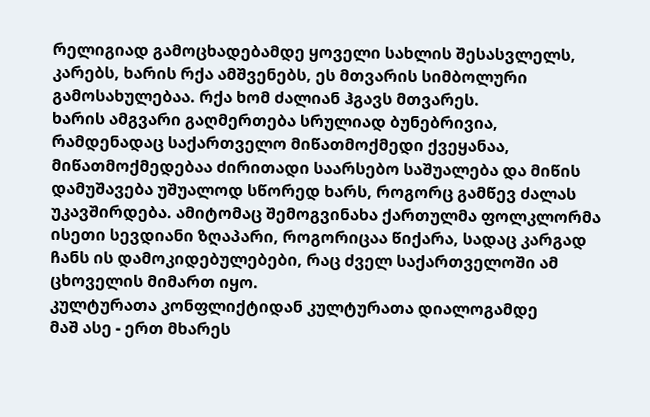რელიგიად გამოცხადებამდე ყოველი სახლის შესასვლელს, კარებს, ხარის რქა ამშვენებს, ეს მთვარის სიმბოლური გამოსახულებაა. რქა ხომ ძალიან ჰგავს მთვარეს.
ხარის ამგვარი გაღმერთება სრულიად ბუნებრივია, რამდენადაც საქართველო მიწათმოქმედი ქვეყანაა, მიწათმოქმედებაა ძირითადი საარსებო საშუალება და მიწის დამუშავება უშუალოდ სწორედ ხარს, როგორც გამწევ ძალას უკავშირდება. ამიტომაც შემოგვინახა ქართულმა ფოლკლორმა ისეთი სევდიანი ზღაპარი, როგორიცაა წიქარა, სადაც კარგად ჩანს ის დამოკიდებულებები, რაც ძველ საქართველოში ამ ცხოველის მიმართ იყო.
კულტურათა კონფლიქტიდან კულტურათა დიალოგამდე
მაშ ასე - ერთ მხარეს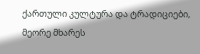ქართული კულტურა და ტრადიციები, მეორე მხარეს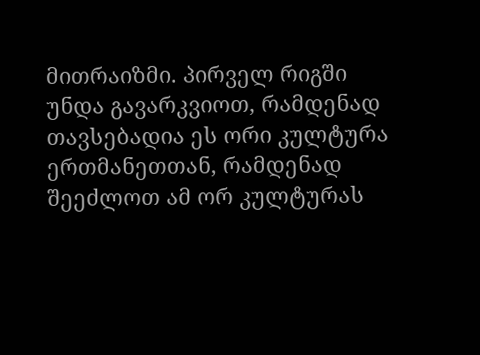მითრაიზმი. პირველ რიგში უნდა გავარკვიოთ, რამდენად თავსებადია ეს ორი კულტურა ერთმანეთთან, რამდენად შეეძლოთ ამ ორ კულტურას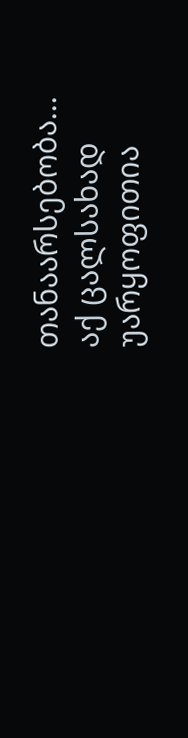თანაარსებობა...
აქ ცალსახად უარყოფითია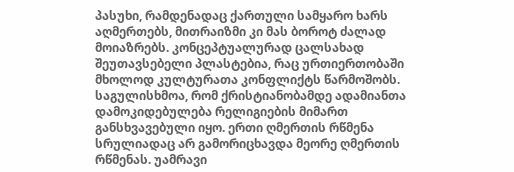პასუხი, რამდენადაც ქართული სამყარო ხარს აღმერთებს, მითრაიზმი კი მას ბოროტ ძალად მოიაზრებს. კონცეპტუალურად ცალსახად შეუთავსებელი პლასტებია, რაც ურთიერთობაში მხოლოდ კულტურათა კონფლიქტს წარმოშობს.
საგულისხმოა, რომ ქრისტიანობამდე ადამიანთა დამოკიდებულება რელიგიების მიმართ განსხვავებული იყო. ერთი ღმერთის რწმენა სრულიადაც არ გამორიცხავდა მეორე ღმერთის რწმენას. უამრავი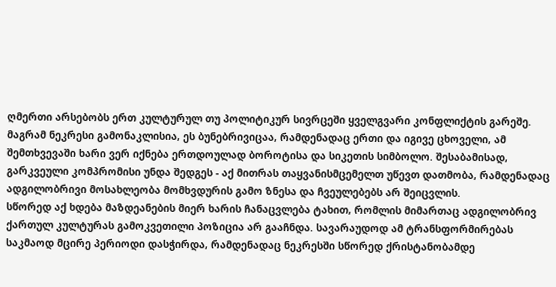ღმერთი არსებობს ერთ კულტურულ თუ პოლიტიკურ სივრცეში ყველგვარი კონფლიქტის გარეშე. მაგრამ ნეკრესი გამონაკლისია, ეს ბუნებრივიცაა, რამდენადაც ერთი და იგივე ცხოველი, ამ შემთხვევაში ხარი ვერ იქნება ერთდოულად ბოროტისა და სიკეთის სიმბოლო. შესაბამისად, გარკვეული კომპრომისი უნდა შედგეს - აქ მითრას თაყვანისმცემელთ უწევთ დათმობა, რამდენადაც ადგილობრივი მოსახლეობა მომხვდურის გამო ზნესა და ჩვეულებებს არ შეიცვლის.
სწორედ აქ ხდება მაზდეანების მიერ ხარის ჩანაცვლება ტახით, რომლის მიმართაც ადგილობრივ ქართულ კულტურას გამოკვეთილი პოზიცია არ გააჩნდა. სავარაუდოდ ამ ტრანსფორმირებას საკმაოდ მცირე პერიოდი დასჭირდა, რამდენადაც ნეკრესში სწორედ ქრისტანობამდე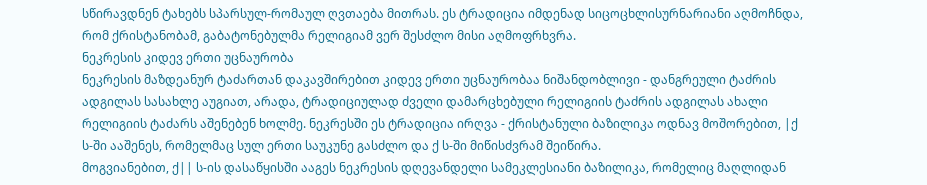სწირავდნენ ტახებს სპარსულ-რომაულ ღვთაება მითრას. ეს ტრადიცია იმდენად სიცოცხლისურნარიანი აღმოჩნდა, რომ ქრისტანობამ, გაბატონებულმა რელიგიამ ვერ შესძლო მისი აღმოფრხვრა.
ნეკრესის კიდევ ერთი უცნაურობა
ნეკრესის მაზდეანურ ტაძართან დაკავშირებით კიდევ ერთი უცნაურობაა ნიშანდობლივი - დანგრეული ტაძრის ადგილას სასახლე აუგიათ, არადა, ტრადიციულად ძველი დამარცხებული რელიგიის ტაძრის ადგილას ახალი რელიგიის ტაძარს აშენებენ ხოლმე. ნეკრესში ეს ტრადიცია ირღვა - ქრისტანული ბაზილიკა ოდნავ მოშორებით, |ქ ს-ში ააშენეს, რომელმაც სულ ერთი საუკუნე გასძლო და ქ ს-ში მიწისძვრამ შეიწირა.
მოგვიანებით, ქ|| ს-ის დასაწყისში ააგეს ნეკრესის დღევანდელი სამეკლესიანი ბაზილიკა, რომელიც მაღლიდან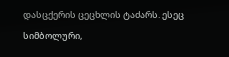დასცქერის ცეცხლის ტაძარს. ესეც სიმბოლური,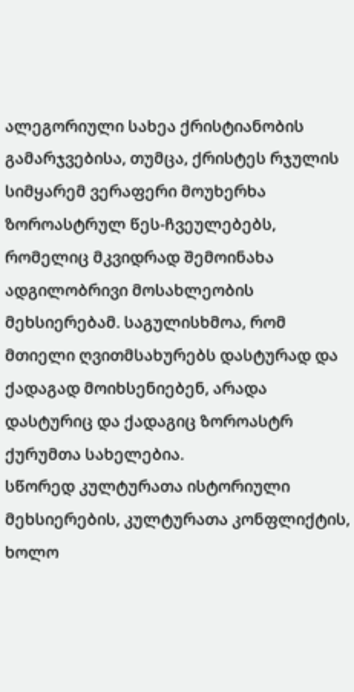ალეგორიული სახეა ქრისტიანობის გამარჯვებისა, თუმცა, ქრისტეს რჯულის სიმყარემ ვერაფერი მოუხერხა ზოროასტრულ წეს-ჩვეულებებს, რომელიც მკვიდრად შემოინახა ადგილობრივი მოსახლეობის მეხსიერებამ. საგულისხმოა, რომ მთიელი ღვითმსახურებს დასტურად და ქადაგად მოიხსენიებენ, არადა დასტურიც და ქადაგიც ზოროასტრ ქურუმთა სახელებია.
სწორედ კულტურათა ისტორიული მეხსიერების, კულტურათა კონფლიქტის, ხოლო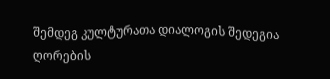შემდეგ კულტურათა დიალოგის შედეგია ღორების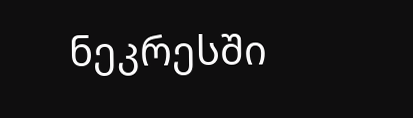ნეკრესში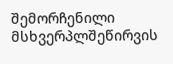შემორჩენილი მსხვერპლშეწირვის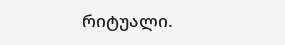რიტუალი.